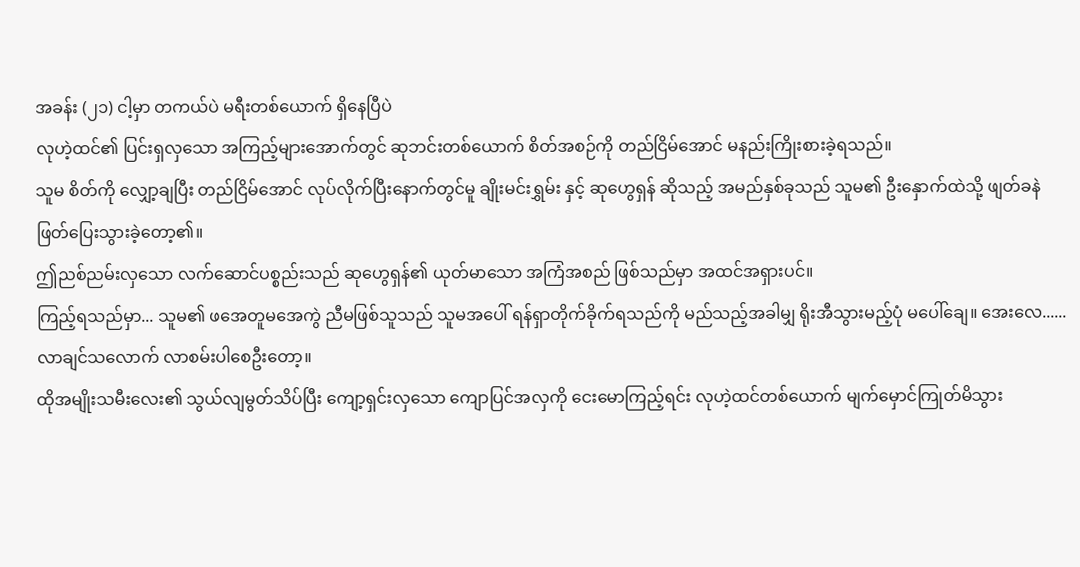အခန်း (၂၁) ငါ့မှာ တကယ်ပဲ မရီးတစ်ယောက် ရှိနေပြီပဲ
လုဟဲ့ထင်၏ ပြင်းရှလှသော အကြည့်များအောက်တွင် ဆုဘင်းတစ်ယောက် စိတ်အစဉ်ကို တည်ငြိမ်အောင် မနည်းကြိုးစားခဲ့ရသည်။
သူမ စိတ်ကို လျှော့ချပြီး တည်ငြိမ်အောင် လုပ်လိုက်ပြီးနောက်တွင်မူ ချိုးမင်းရွှမ်း နှင့် ဆုဟွေရှန် ဆိုသည့် အမည်နှစ်ခုသည် သူမ၏ ဦးနှောက်ထဲသို့ ဖျတ်ခနဲ ဖြတ်ပြေးသွားခဲ့တော့၏။
ဤညစ်ညမ်းလှသော လက်ဆောင်ပစ္စည်းသည် ဆုဟွေရှန်၏ ယုတ်မာသော အကြံအစည် ဖြစ်သည်မှာ အထင်အရှားပင်။
ကြည့်ရသည်မှာ... သူမ၏ ဖအေတူမအေကွဲ ညီမဖြစ်သူသည် သူမအပေါ် ရန်ရှာတိုက်ခိုက်ရသည်ကို မည်သည့်အခါမျှ ရိုးအီသွားမည့်ပုံ မပေါ်ချေ။ အေးလေ...... လာချင်သလောက် လာစမ်းပါစေဦးတော့။
ထိုအမျိုးသမီးလေး၏ သွယ်လျမွတ်သိပ်ပြီး ကျော့ရှင်းလှသော ကျောပြင်အလှကို ငေးမောကြည့်ရင်း လုဟဲ့ထင်တစ်ယောက် မျက်မှောင်ကြုတ်မိသွား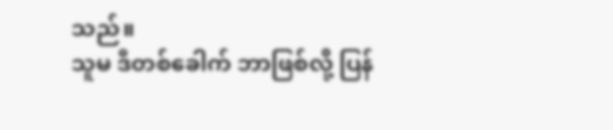သည်။
သူမ ဒီတစ်ခေါက် ဘာဖြစ်လို့ ပြန်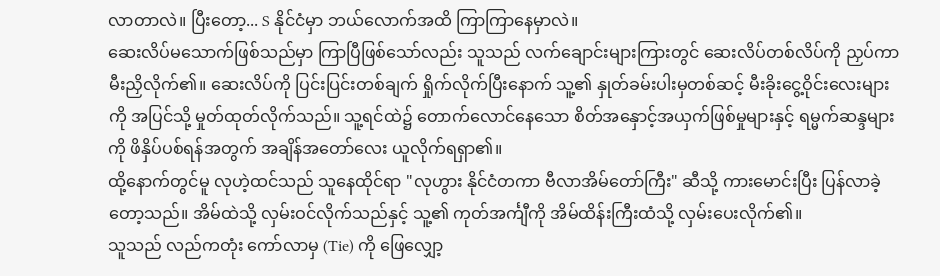လာတာလဲ။ ပြီးတော့... S နိုင်ငံမှာ ဘယ်လောက်အထိ ကြာကြာနေမှာလဲ။
ဆေးလိပ်မသောက်ဖြစ်သည်မှာ ကြာပြီဖြစ်သော်လည်း သူသည် လက်ချောင်းများကြားတွင် ဆေးလိပ်တစ်လိပ်ကို ညှပ်ကာ မီးညှိလိုက်၏။ ဆေးလိပ်ကို ပြင်းပြင်းတစ်ချက် ရှိုက်လိုက်ပြီးနောက် သူ့၏ နှုတ်ခမ်းပါးမှတစ်ဆင့် မီးခိုးငွေ့ဝိုင်းလေးများကို အပြင်သို့ မှုတ်ထုတ်လိုက်သည်။ သူ့ရင်ထဲ၌ တောက်လောင်နေသော စိတ်အနှောင့်အယှက်ဖြစ်မှုများနှင့် ရမ္မက်ဆန္ဒများကို ဖိနှိပ်ပစ်ရန်အတွက် အချိန်အတော်လေး ယူလိုက်ရရှာ၏။
ထို့နောက်တွင်မူ လုဟဲ့ထင်သည် သူနေထိုင်ရာ "လုဟွား နိုင်ငံတကာ ဗီလာအိမ်တော်ကြီး" ဆီသို့ ကားမောင်းပြီး ပြန်လာခဲ့တော့သည်။ အိမ်ထဲသို့ လှမ်းဝင်လိုက်သည်နှင့် သူ့၏ ကုတ်အင်္ကျီကို အိမ်ထိန်းကြီးထံသို့ လှမ်းပေးလိုက်၏။
သူသည် လည်ကတုံး ကော်လာမှ (Tie) ကို ဖြေလျှော့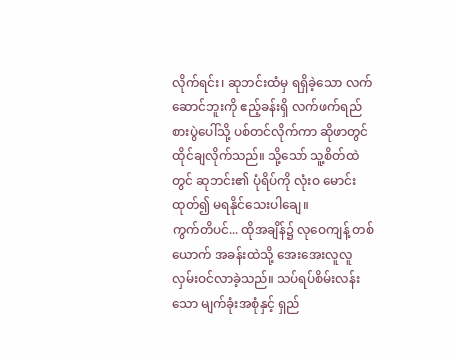လိုက်ရင်း၊ ဆုဘင်းထံမှ ရရှိခဲ့သော လက်ဆောင်ဘူးကို ဧည့်ခန်းရှိ လက်ဖက်ရည်စားပွဲပေါ်သို့ ပစ်တင်လိုက်ကာ ဆိုဖာတွင် ထိုင်ချလိုက်သည်။ သို့သော် သူ့စိတ်ထဲတွင် ဆုဘင်း၏ ပုံရိပ်ကို လုံးဝ မောင်းထုတ်၍ မရနိုင်သေးပါချေ။
ကွက်တိပင်... ထိုအချိန်၌ လုဝေကျန့် တစ်ယောက် အခန်းထဲသို့ အေးအေးလူလူ လှမ်းဝင်လာခဲ့သည်။ သပ်ရပ်စိမ်းလန်းသော မျက်ခုံးအစုံနှင့် ရှည်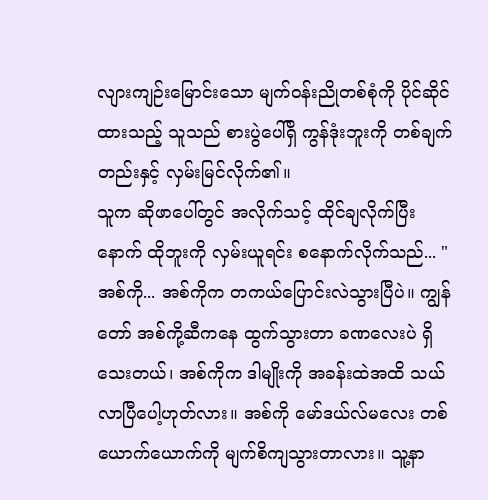လျားကျဉ်းမြောင်းသော မျက်ဝန်းညိုတစ်စုံကို ပိုင်ဆိုင်ထားသည့် သူသည် စားပွဲပေါ်ရှိ ကွန်ဒုံးဘူးကို တစ်ချက်တည်းနှင့် လှမ်းမြင်လိုက်၏။
သူက ဆိုဖာပေါ်တွင် အလိုက်သင့် ထိုင်ချလိုက်ပြီးနောက် ထိုဘူးကို လှမ်းယူရင်း စနောက်လိုက်သည်... "အစ်ကို... အစ်ကိုက တကယ်ပြောင်းလဲသွားပြီပဲ။ ကျွန်တော် အစ်ကို့ဆီကနေ ထွက်သွားတာ ခဏလေးပဲ ရှိသေးတယ်၊ အစ်ကိုက ဒါမျိုးကို အခန်းထဲအထိ သယ်လာပြီပေါ့ဟုတ်လား။ အစ်ကို မော်ဒယ်လ်မလေး တစ်ယောက်ယောက်ကို မျက်စိကျသွားတာလား။ သူ့နာ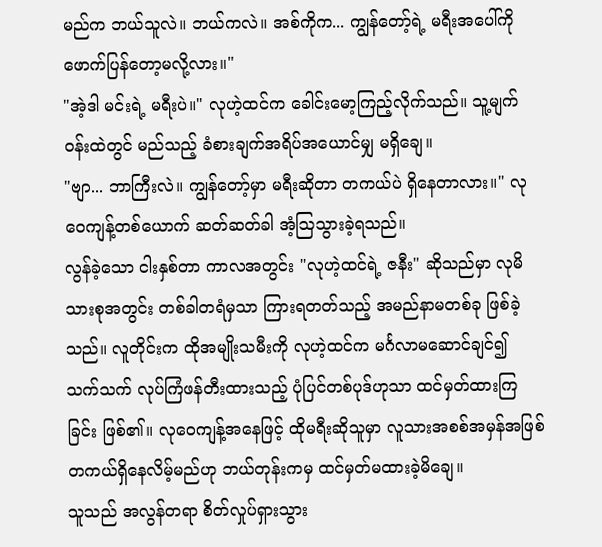မည်က ဘယ်သူလဲ။ ဘယ်ကလဲ။ အစ်ကိုက... ကျွန်တော့်ရဲ့ မရီးအပေါ်ကို ဖောက်ပြန်တော့မလို့လား။"
"အဲ့ဒါ မင်းရဲ့ မရီးပဲ။" လုဟဲ့ထင်က ခေါင်းမော့ကြည့်လိုက်သည်။ သူ့မျက်ဝန်းထဲတွင် မည်သည့် ခံစားချက်အရိပ်အယောင်မျှ မရှိချေ။
"ဗျာ... ဘာကြီးလဲ။ ကျွန်တော့်မှာ မရီးဆိုတာ တကယ်ပဲ ရှိနေတာလား။" လုဝေကျန့်တစ်ယောက် ဆတ်ဆတ်ခါ အံ့ဩသွားခဲ့ရသည်။
လွန်ခဲ့သော ငါးနှစ်တာ ကာလအတွင်း "လုဟဲ့ထင်ရဲ့ ဇနီး" ဆိုသည်မှာ လုမိသားစုအတွင်း တစ်ခါတရံမှသာ ကြားရတတ်သည့် အမည်နာမတစ်ခု ဖြစ်ခဲ့သည်။ လူတိုင်းက ထိုအမျိုးသမီးကို လုဟဲ့ထင်က မင်္ဂလာမဆောင်ချင်၍ သက်သက် လုပ်ကြံဖန်တီးထားသည့် ပုံပြင်တစ်ပုဒ်ဟုသာ ထင်မှတ်ထားကြခြင်း ဖြစ်၏။ လုဝေကျန့်အနေဖြင့် ထိုမရီးဆိုသူမှာ လူသားအစစ်အမှန်အဖြစ် တကယ်ရှိနေလိမ့်မည်ဟု ဘယ်တုန်းကမှ ထင်မှတ်မထားခဲ့မိချေ။
သူသည် အလွန်တရာ စိတ်လှုပ်ရှားသွား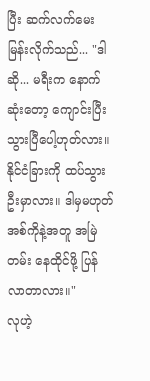ပြီး ဆက်လက်မေးမြန်းလိုက်သည်... "ဒါဆို... မရီးက နောက်ဆုံးတော့ ကျောင်းပြီးသွားပြီပေါ့ဟုတ်လား။ နိုင်ငံခြားကို ထပ်သွားဦးမှာလား။ ဒါမှမဟုတ် အစ်ကိုနဲ့အတူ အမြဲတမ်း နေထိုင်ဖို့ ပြန်လာတာလား။"
လုဟဲ့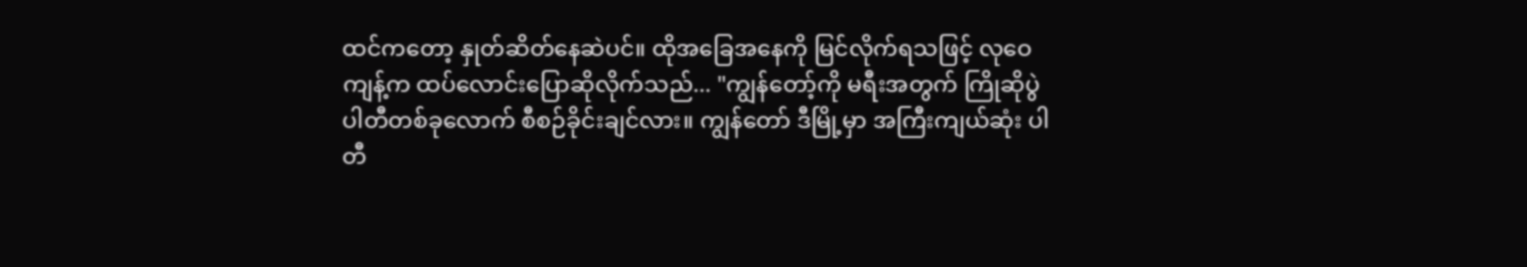ထင်ကတော့ နှုတ်ဆိတ်နေဆဲပင်။ ထိုအခြေအနေကို မြင်လိုက်ရသဖြင့် လုဝေကျန့်က ထပ်လောင်းပြောဆိုလိုက်သည်... "ကျွန်တော့်ကို မရီးအတွက် ကြိုဆိုပွဲ ပါတီတစ်ခုလောက် စီစဉ်ခိုင်းချင်လား။ ကျွန်တော် ဒီမြို့မှာ အကြီးကျယ်ဆုံး ပါတီ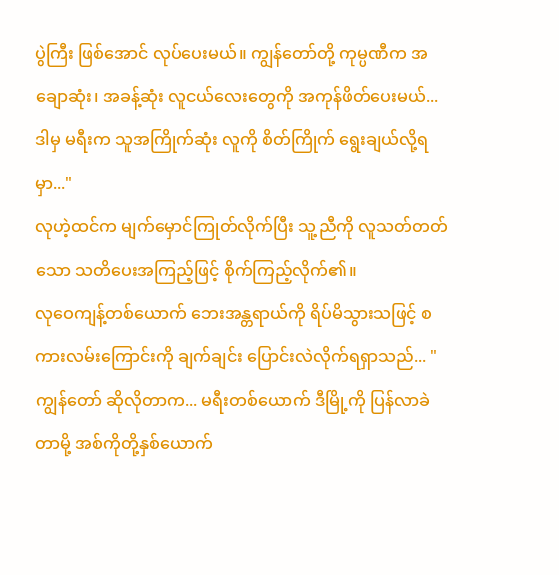ပွဲကြီး ဖြစ်အောင် လုပ်ပေးမယ်။ ကျွန်တော်တို့ ကုမ္ပဏီက အချောဆုံး၊ အခန့်ဆုံး လူငယ်လေးတွေကို အကုန်ဖိတ်ပေးမယ်... ဒါမှ မရီးက သူအကြိုက်ဆုံး လူကို စိတ်ကြိုက် ရွေးချယ်လို့ရမှာ..."
လုဟဲ့ထင်က မျက်မှောင်ကြုတ်လိုက်ပြီး သူ့ညီကို လူသတ်တတ်သော သတိပေးအကြည့်ဖြင့် စိုက်ကြည့်လိုက်၏။
လုဝေကျန့်တစ်ယောက် ဘေးအန္တရာယ်ကို ရိပ်မိသွားသဖြင့် စကားလမ်းကြောင်းကို ချက်ချင်း ပြောင်းလဲလိုက်ရရှာသည်... "ကျွန်တော် ဆိုလိုတာက... မရီးတစ်ယောက် ဒီမြို့ကို ပြန်လာခဲတာမို့ အစ်ကိုတို့နှစ်ယောက်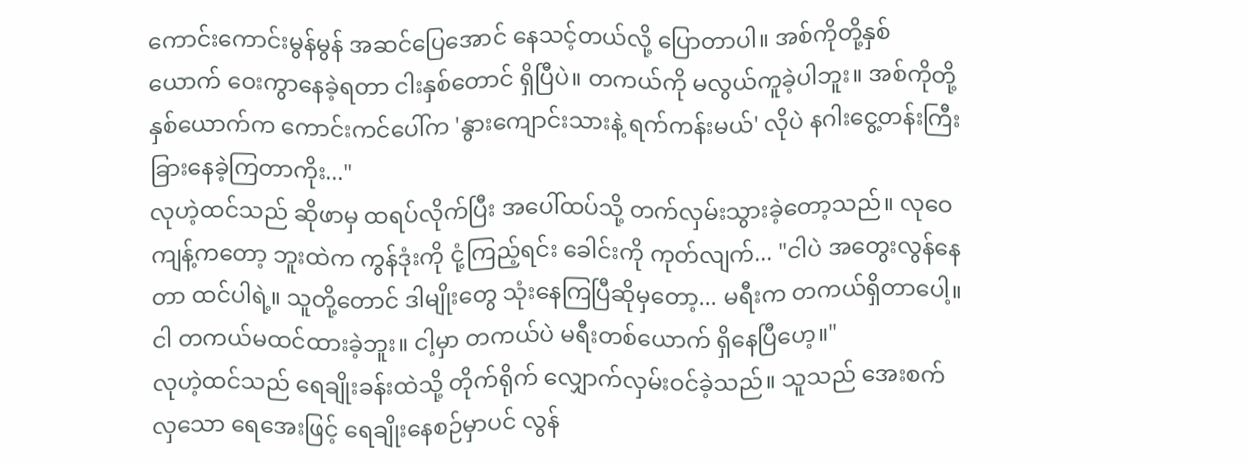ကောင်းကောင်းမွန်မွန် အဆင်ပြေအောင် နေသင့်တယ်လို့ ပြောတာပါ။ အစ်ကိုတို့နှစ်ယောက် ဝေးကွာနေခဲ့ရတာ ငါးနှစ်တောင် ရှိပြီပဲ။ တကယ်ကို မလွယ်ကူခဲ့ပါဘူး။ အစ်ကိုတို့ နှစ်ယောက်က ကောင်းကင်ပေါ်က 'နွားကျောင်းသားနဲ့ ရက်ကန်းမယ်' လိုပဲ နဂါးငွေ့တန်းကြီး ခြားနေခဲ့ကြတာကိုး..."
လုဟဲ့ထင်သည် ဆိုဖာမှ ထရပ်လိုက်ပြီး အပေါ်ထပ်သို့ တက်လှမ်းသွားခဲ့တော့သည်။ လုဝေကျန့်ကတော့ ဘူးထဲက ကွန်ဒုံးကို ငုံ့ကြည့်ရင်း ခေါင်းကို ကုတ်လျက်... "ငါပဲ အတွေးလွန်နေတာ ထင်ပါရဲ့။ သူတို့တောင် ဒါမျိုးတွေ သုံးနေကြပြီဆိုမှတော့... မရီးက တကယ်ရှိတာပေါ့။ ငါ တကယ်မထင်ထားခဲ့ဘူး။ ငါ့မှာ တကယ်ပဲ မရီးတစ်ယောက် ရှိနေပြီဟေ့။"
လုဟဲ့ထင်သည် ရေချိုးခန်းထဲသို့ တိုက်ရိုက် လျှောက်လှမ်းဝင်ခဲ့သည်။ သူသည် အေးစက်လှသော ရေအေးဖြင့် ရေချိုးနေစဉ်မှာပင် လွန်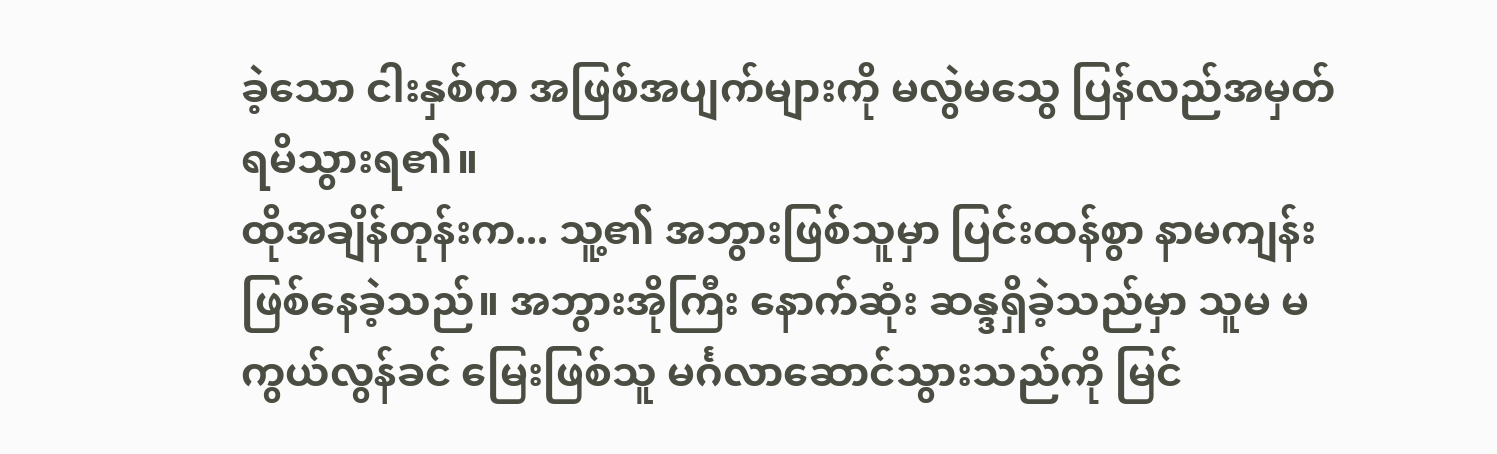ခဲ့သော ငါးနှစ်က အဖြစ်အပျက်များကို မလွဲမသွေ ပြန်လည်အမှတ်ရမိသွားရ၏။
ထိုအချိန်တုန်းက... သူ့၏ အဘွားဖြစ်သူမှာ ပြင်းထန်စွာ နာမကျန်းဖြစ်နေခဲ့သည်။ အဘွားအိုကြီး နောက်ဆုံး ဆန္ဒရှိခဲ့သည်မှာ သူမ မကွယ်လွန်ခင် မြေးဖြစ်သူ မင်္ဂလာဆောင်သွားသည်ကို မြင်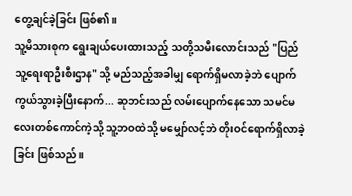တွေ့ချင်ခဲ့ခြင်း ဖြစ်၏။
သူ့မိသားစုက ရွေးချယ်ပေးထားသည့် သတို့သမီးလောင်းသည် "ပြည်သူ့ရေးရာဦးစီးဌာန" သို့ မည်သည့်အခါမျှ ရောက်ရှိမလာခဲ့ဘဲ ပျောက်ကွယ်သွားခဲ့ပြီးနောက်... ဆုဘင်းသည် လမ်းပျောက်နေသော သမင်မလေးတစ်ကောင်ကဲ့သို့ သူ့ဘဝထဲသို့ မမျှော်လင့်ဘဲ တိုးဝင်ရောက်ရှိလာခဲ့ခြင်း ဖြစ်သည်။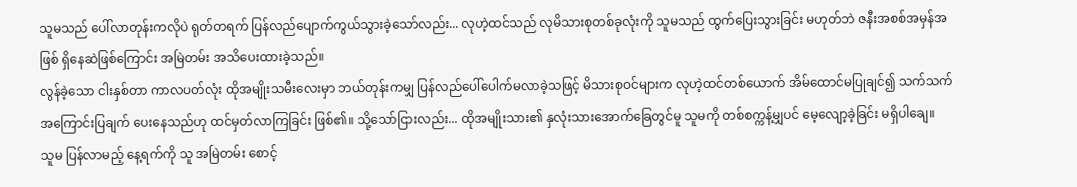သူမသည် ပေါ်လာတုန်းကလိုပဲ ရုတ်တရက် ပြန်လည်ပျောက်ကွယ်သွားခဲ့သော်လည်း... လုဟဲ့ထင်သည် လုမိသားစုတစ်ခုလုံးကို သူမသည် ထွက်ပြေးသွားခြင်း မဟုတ်ဘဲ ဇနီးအစစ်အမှန်အဖြစ် ရှိနေဆဲဖြစ်ကြောင်း အမြဲတမ်း အသိပေးထားခဲ့သည်။
လွန်ခဲ့သော ငါးနှစ်တာ ကာလပတ်လုံး ထိုအမျိုးသမီးလေးမှာ ဘယ်တုန်းကမျှ ပြန်လည်ပေါ်ပေါက်မလာခဲ့သဖြင့် မိသားစုဝင်များက လုဟဲ့ထင်တစ်ယောက် အိမ်ထောင်မပြုချင်၍ သက်သက် အကြောင်းပြချက် ပေးနေသည်ဟု ထင်မှတ်လာကြခြင်း ဖြစ်၏။ သို့သော်ငြားလည်း... ထိုအမျိုးသား၏ နှလုံးသားအောက်ခြေတွင်မူ သူမကို တစ်စက္ကန့်မျှပင် မေ့လျော့ခဲ့ခြင်း မရှိပါချေ။
သူမ ပြန်လာမည့် နေ့ရက်ကို သူ အမြဲတမ်း စောင့်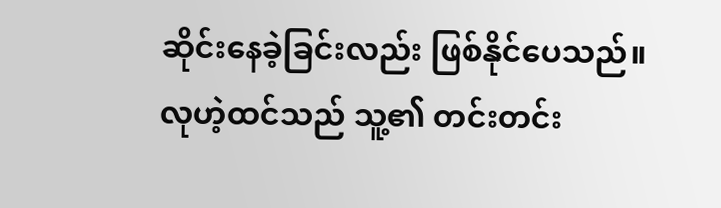ဆိုင်းနေခဲ့ခြင်းလည်း ဖြစ်နိုင်ပေသည်။
လုဟဲ့ထင်သည် သူ့၏ တင်းတင်း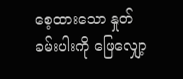စေ့ထားသော နှုတ်ခမ်းပါးကို ဖြေလျှော့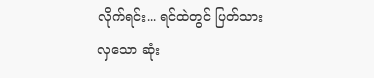လိုက်ရင်း... ရင်ထဲတွင် ပြတ်သားလှသော ဆုံး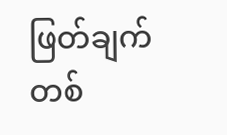ဖြတ်ချက်တစ်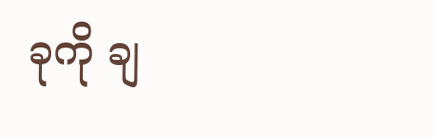ခုကို ချ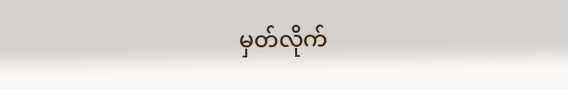မှတ်လိုက်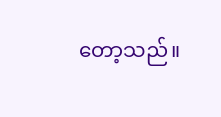တော့သည်။